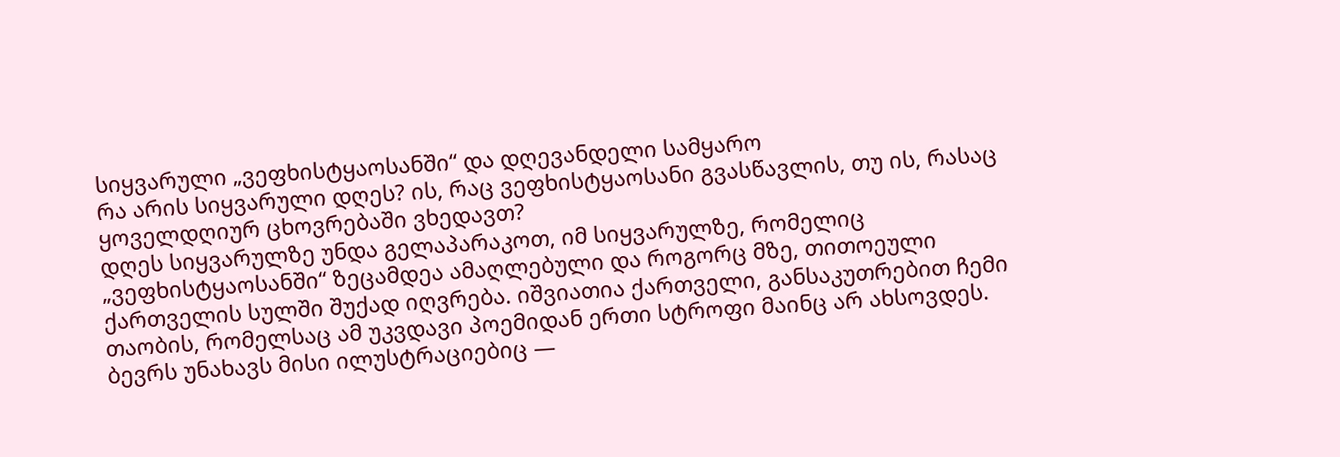სიყვარული „ვეფხისტყაოსანში“ და დღევანდელი სამყარო
რა არის სიყვარული დღეს? ის, რაც ვეფხისტყაოსანი გვასწავლის, თუ ის, რასაც ყოველდღიურ ცხოვრებაში ვხედავთ?
დღეს სიყვარულზე უნდა გელაპარაკოთ, იმ სიყვარულზე, რომელიც „ვეფხისტყაოსანში“ ზეცამდეა ამაღლებული და როგორც მზე, თითოეული ქართველის სულში შუქად იღვრება. იშვიათია ქართველი, განსაკუთრებით ჩემი თაობის, რომელსაც ამ უკვდავი პოემიდან ერთი სტროფი მაინც არ ახსოვდეს. ბევრს უნახავს მისი ილუსტრაციებიც —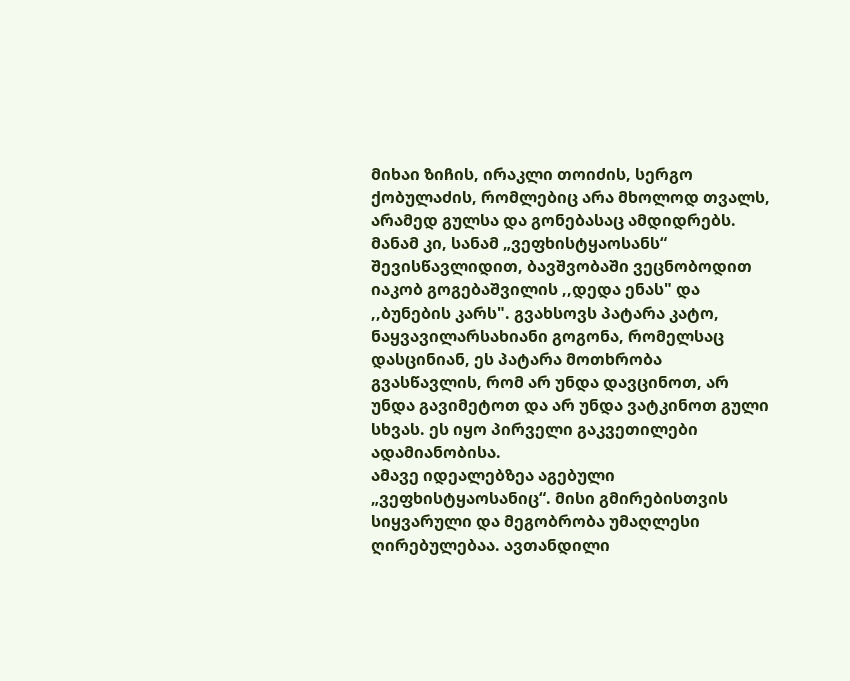მიხაი ზიჩის, ირაკლი თოიძის, სერგო ქობულაძის, რომლებიც არა მხოლოდ თვალს, არამედ გულსა და გონებასაც ამდიდრებს.
მანამ კი, სანამ „ვეფხისტყაოსანს“ შევისწავლიდით, ბავშვობაში ვეცნობოდით იაკობ გოგებაშვილის ,,დედა ენას" და ,,ბუნების კარს". გვახსოვს პატარა კატო, ნაყვავილარსახიანი გოგონა, რომელსაც დასცინიან, ეს პატარა მოთხრობა გვასწავლის, რომ არ უნდა დავცინოთ, არ უნდა გავიმეტოთ და არ უნდა ვატკინოთ გული სხვას. ეს იყო პირველი გაკვეთილები ადამიანობისა.
ამავე იდეალებზეა აგებული „ვეფხისტყაოსანიც“. მისი გმირებისთვის სიყვარული და მეგობრობა უმაღლესი ღირებულებაა. ავთანდილი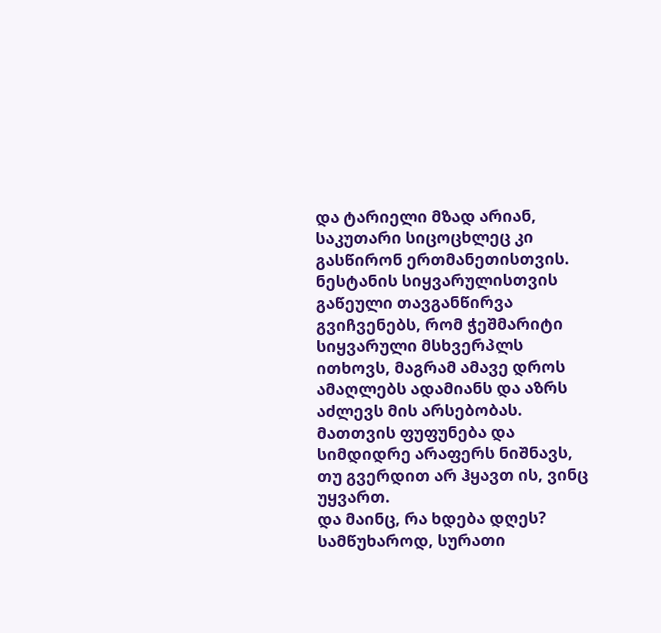და ტარიელი მზად არიან, საკუთარი სიცოცხლეც კი გასწირონ ერთმანეთისთვის. ნესტანის სიყვარულისთვის გაწეული თავგანწირვა გვიჩვენებს, რომ ჭეშმარიტი სიყვარული მსხვერპლს ითხოვს, მაგრამ ამავე დროს ამაღლებს ადამიანს და აზრს აძლევს მის არსებობას. მათთვის ფუფუნება და სიმდიდრე არაფერს ნიშნავს, თუ გვერდით არ ჰყავთ ის, ვინც უყვართ.
და მაინც, რა ხდება დღეს?
სამწუხაროდ, სურათი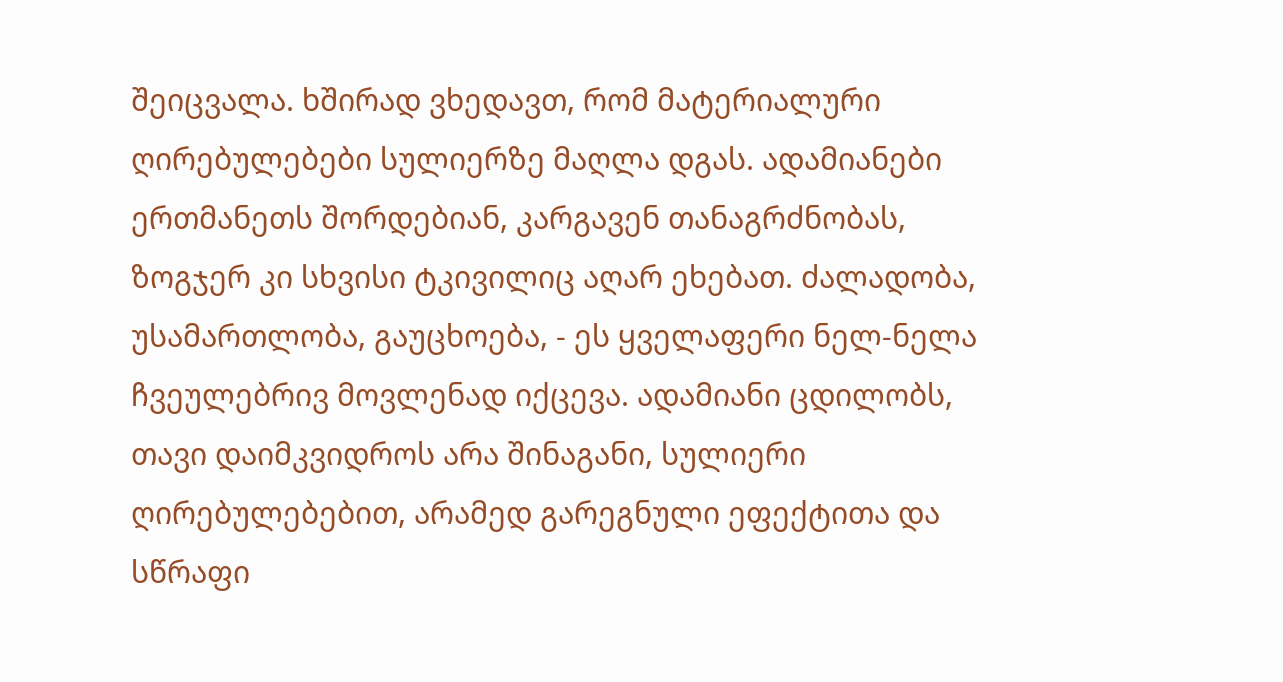შეიცვალა. ხშირად ვხედავთ, რომ მატერიალური ღირებულებები სულიერზე მაღლა დგას. ადამიანები ერთმანეთს შორდებიან, კარგავენ თანაგრძნობას, ზოგჯერ კი სხვისი ტკივილიც აღარ ეხებათ. ძალადობა, უსამართლობა, გაუცხოება, - ეს ყველაფერი ნელ-ნელა ჩვეულებრივ მოვლენად იქცევა. ადამიანი ცდილობს, თავი დაიმკვიდროს არა შინაგანი, სულიერი ღირებულებებით, არამედ გარეგნული ეფექტითა და სწრაფი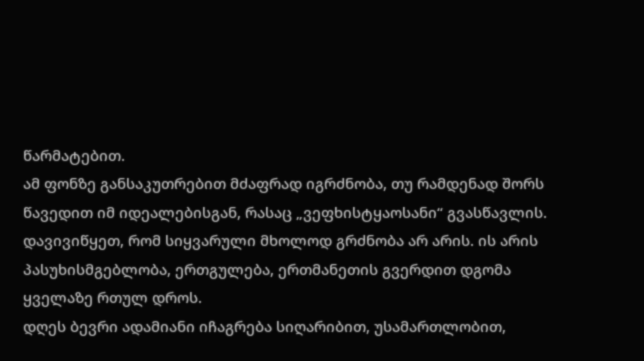წარმატებით.
ამ ფონზე განსაკუთრებით მძაფრად იგრძნობა, თუ რამდენად შორს წავედით იმ იდეალებისგან, რასაც „ვეფხისტყაოსანი“ გვასწავლის. დავივიწყეთ, რომ სიყვარული მხოლოდ გრძნობა არ არის. ის არის პასუხისმგებლობა, ერთგულება, ერთმანეთის გვერდით დგომა ყველაზე რთულ დროს.
დღეს ბევრი ადამიანი იჩაგრება სიღარიბით, უსამართლობით,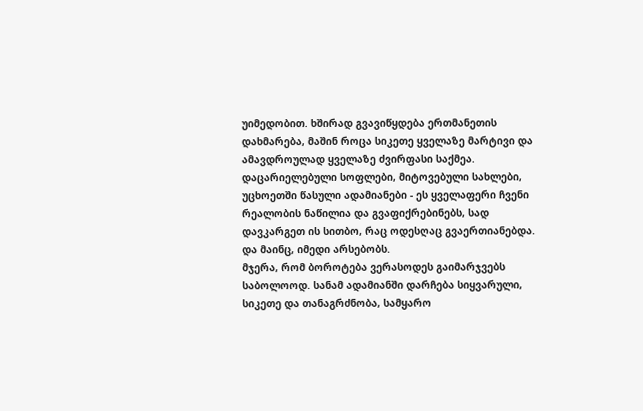უიმედობით. ხშირად გვავიწყდება ერთმანეთის დახმარება, მაშინ როცა სიკეთე ყველაზე მარტივი და ამავდროულად ყველაზე ძვირფასი საქმეა. დაცარიელებული სოფლები, მიტოვებული სახლები, უცხოეთში წასული ადამიანები - ეს ყველაფერი ჩვენი რეალობის ნაწილია და გვაფიქრებინებს, სად დავკარგეთ ის სითბო, რაც ოდესღაც გვაერთიანებდა.
და მაინც, იმედი არსებობს.
მჯერა, რომ ბოროტება ვერასოდეს გაიმარჯვებს საბოლოოდ. სანამ ადამიანში დარჩება სიყვარული, სიკეთე და თანაგრძნობა, სამყარო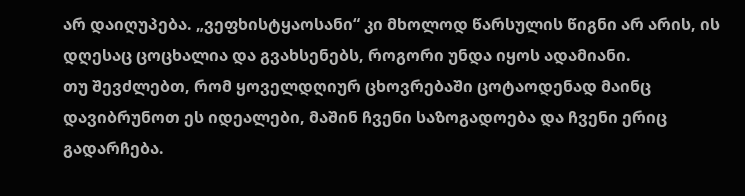არ დაიღუპება. „ვეფხისტყაოსანი“ კი მხოლოდ წარსულის წიგნი არ არის, ის დღესაც ცოცხალია და გვახსენებს, როგორი უნდა იყოს ადამიანი.
თუ შევძლებთ, რომ ყოველდღიურ ცხოვრებაში ცოტაოდენად მაინც დავიბრუნოთ ეს იდეალები, მაშინ ჩვენი საზოგადოება და ჩვენი ერიც გადარჩება.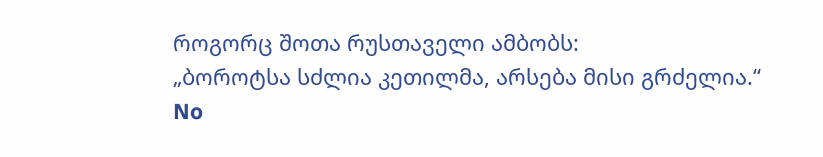როგორც შოთა რუსთაველი ამბობს:
„ბოროტსა სძლია კეთილმა, არსება მისი გრძელია.“
No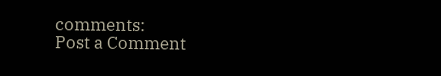comments:
Post a Comment